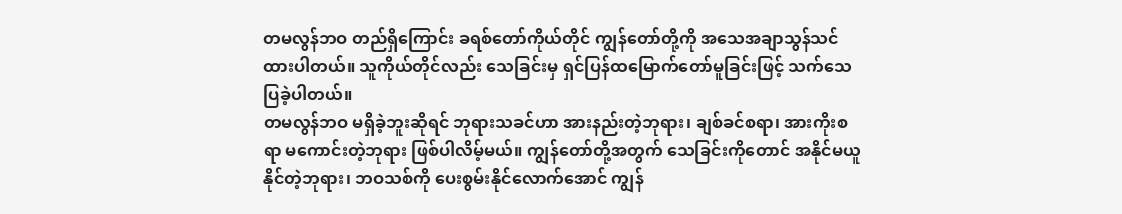တမလွန်ဘဝ တည်ရှိကြောင်း ခရစ်တော်ကိုယ်တိုင် ကျွန်တော်တို့ကို အသေအချာသွန်သင်ထားပါတယ်။ သူကိုယ်တိုင်လည်း သေခြင်းမှ ရှင်ပြန်ထမြောက်တော်မူခြင်းဖြင့် သက်သေပြခဲ့ပါတယ်။
တမလွန်ဘဝ မရှိခဲ့ဘူးဆိုရင် ဘုရားသခင်ဟာ အားနည်းတဲ့ဘုရား၊ ချစ်ခင်စရာ၊ အားကိုးစရာ မကောင်းတဲ့ဘုရား ဖြစ်ပါလိမ့်မယ်။ ကျွန်တော်တို့အတွက် သေခြင်းကိုတောင် အနိုင်မယူနိုင်တဲ့ဘုရား၊ ဘဝသစ်ကို ပေးစွမ်းနိုင်လောက်အောင် ကျွန်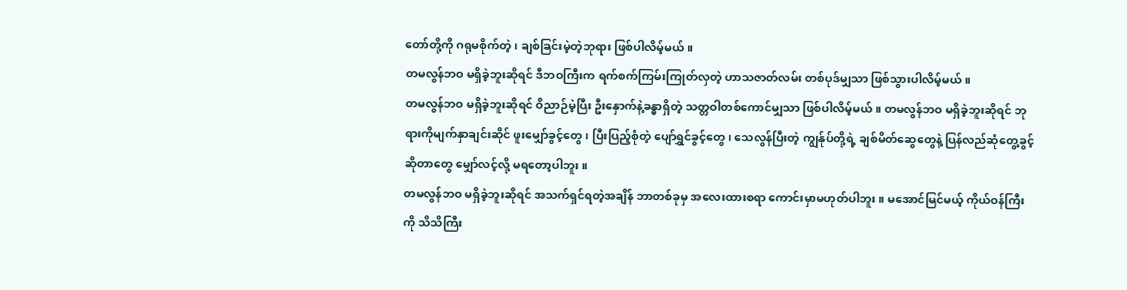တော်တို့ကို ဂရုမစိုက်တဲ့၊ ချစ်ခြင်းမဲ့တဲ့ဘုရား ဖြစ်ပါလိမ့်မယ်။
တမလွန်ဘဝ မရှိခဲ့ဘူးဆိုရင် ဒီဘဝကြီးက ရက်စက်ကြမ်းကြုတ်လှတဲ့ ဟာသဇာတ်လမ်း တစ်ပုဒ်မျှသာ ဖြစ်သွားပါလိမ့်မယ်။
တမလွန်ဘဝ မရှိခဲ့ဘူးဆိုရင် ဝိညာဉ်မဲ့ပြီး ဦးနှောက်နဲ့ခန္ဓာရှိတဲ့ သတ္တဝါတစ်ကောင်မျှသာ ဖြစ်ပါလိမ့်မယ်။ တမလွန်ဘဝ မရှိခဲ့ဘူးဆိုရင် ဘုရားကိုမျက်နှာချင်းဆိုင် ဖူးမျှော်ခွင့်တွေ၊ ပြီးပြည့်စုံတဲ့ ပျော်ရွှင်ခွင့်တွေ၊ သေလွန်ပြီးတဲ့ ကျွန်ုပ်တို့ရဲ့ ချစ်မိတ်ဆွေတွေနဲ့ ပြန်လည်ဆုံတွေ့ခွင့်ဆိုတာတွေ မျှော်လင့်လို့ မရတော့ပါဘူး။
တမလွန်ဘဝ မရှိခဲ့ဘူးဆိုရင် အသက်ရှင်ရတဲ့အချိန် ဘာတစ်ခုမှ အလေးထားစရာ ကောင်းမှာမဟုတ်ပါဘူး။ မအောင်မြင်မယ့် ကိုယ်ဝန်ကြီးကို သိသိကြီး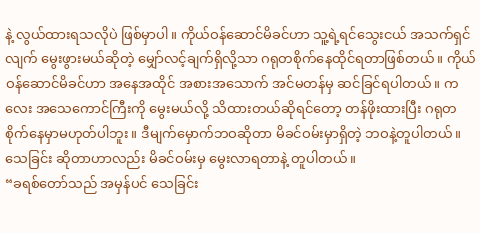နဲ့ လွယ်ထားရသလိုပဲ ဖြစ်မှာပါ။ ကိုယ်ဝန်ဆောင်မိခင်ဟာ သူ့ရဲ့ရင်သွေးငယ် အသက်ရှင်လျက် မွေးဖွားမယ်ဆိုတဲ့ မျှော်လင့်ချက်ရှိလို့သာ ဂရုတစိုက်နေထိုင်ရတာဖြစ်တယ်။ ကိုယ်ဝန်ဆောင်မိခင်ဟာ အနေအထိုင် အစားအသောက် အင်မတန်မှ ဆင်ခြင်ရပါတယ်။ ကလေး အသေကောင်ကြီးကို မွေးမယ်လို့ သိထားတယ်ဆိုရင်တော့ တန်ဖိုးထားပြီး ဂရုတစိုက်နေမှာမဟုတ်ပါဘူး။ ဒီမျက်မှောက်ဘဝဆိုတာ မိခင်ဝမ်းမှာရှိတဲ့ ဘဝနဲ့တူပါတယ်။ သေခြင်း ဆိုတာဟာလည်း မိခင်ဝမ်းမှ မွေးလာရတာနဲ့ တူပါတယ်။
“ခရစ်တော်သည် အမှန်ပင် သေခြင်း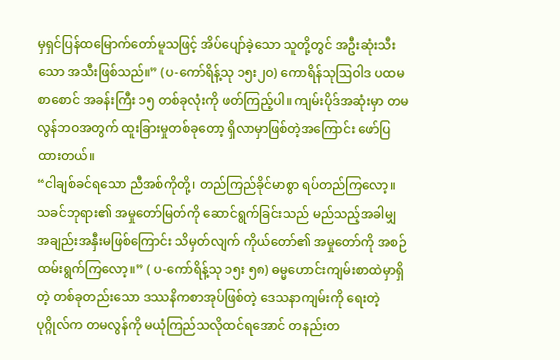မှရှင်ပြန်ထမြောက်တော်မူသဖြင့် အိပ်ပျော်ခဲ့သော သူတို့တွင် အဦးဆုံးသီးသော အသီးဖြစ်သည်။” (ပ-ကော်ရိန့်သု ၁၅း၂ဝ) ကောရိန်သုဩဝါဒ ပထမစာစောင် အခန်းကြီး ၁၅ တစ်ခုလုံးကို ဖတ်ကြည့်ပါ။ ကျမ်းပိုဒ်အဆုံးမှာ တမလွန်ဘဝအတွက် ထူးခြားမှုတစ်ခုတော့ ရှိလာမှာဖြစ်တဲ့အကြောင်း ဖော်ပြထားတယ်။
“ငါချစ်ခင်ရသော ညီအစ်ကိုတို့၊ တည်ကြည်ခိုင်မာစွာ ရပ်တည်ကြလော့။ သခင်ဘုရား၏ အမှုတော်မြတ်ကို ဆောင်ရွက်ခြင်းသည် မည်သည့်အခါမျှ အချည်းအနှီးမဖြစ်ကြောင်း သိမှတ်လျက် ကိုယ်တော်၏ အမှုတော်ကို အစဉ်ထမ်းရွက်ကြလော့။” ( ပ-ကော်ရိန့်သု ၁၅း ၅၈) ဓမ္မဟောင်းကျမ်းစာထဲမှာရှိတဲ့ တစ်ခုတည်းသော ဒဿနိကစာအုပ်ဖြစ်တဲ့ ဒေသနာကျမ်းကို ရေးတဲ့ပုဂ္ဂိုလ်က တမလွန်ကို မယုံကြည်သလိုထင်ရအောင် တနည်းတ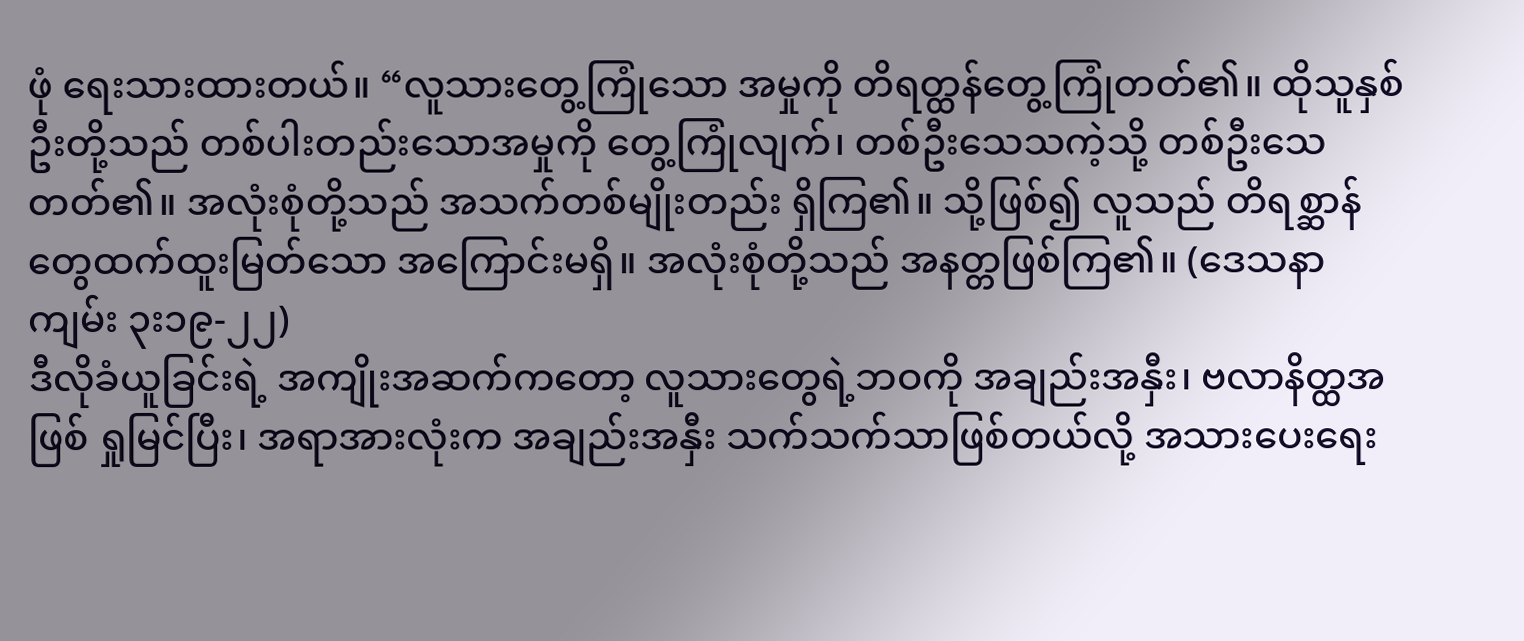ဖုံ ရေးသားထားတယ်။ “လူသားတွေ့ကြုံသော အမှုကို တိရတ္ထန်တွေ့ကြုံတတ်၏။ ထိုသူနှစ်ဦးတို့သည် တစ်ပါးတည်းသောအမှုကို တွေ့ကြုံလျက်၊ တစ်ဦးသေသကဲ့သို့ တစ်ဦးသေတတ်၏။ အလုံးစုံတို့သည် အသက်တစ်မျိုးတည်း ရှိကြ၏။ သို့ဖြစ်၍ လူသည် တိရစ္ဆာန်တွေထက်ထူးမြတ်သော အကြောင်းမရှိ။ အလုံးစုံတို့သည် အနတ္တဖြစ်ကြ၏။ (ဒေသနာကျမ်း ၃း၁၉-၂၂)
ဒီလိုခံယူခြင်းရဲ့ အကျိုးအဆက်ကတော့ လူသားတွေရဲ့ဘဝကို အချည်းအနှီး၊ ဗလာနိတ္ထအဖြစ် ရှုမြင်ပြီး၊ အရာအားလုံးက အချည်းအနှီး သက်သက်သာဖြစ်တယ်လို့ အသားပေးရေး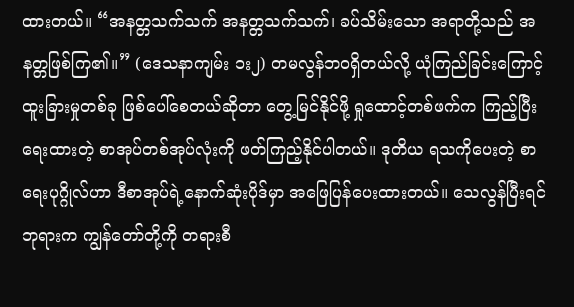ထားတယ်။ “အနတ္တသက်သက် အနတ္တသက်သက်၊ ခပ်သိမ်းသော အရာတို့သည် အနတ္တဖြစ်ကြ၏။” (ဒေသနာကျမ်း ၁း၂) တမလွန်ဘဝရှိတယ်လို့ ယုံကြည်ခြင်းကြောင့် ထူးခြားမှုတစ်ခု ဖြစ်ပေါ်စေတယ်ဆိုတာ တွေ့မြင်နိုင်ဖို့ ရှုထောင့်တစ်ဖက်က ကြည့်ပြီးရေးထားတဲ့ စာအုပ်တစ်အုပ်လုံးကို ဖတ်ကြည့်နိုင်ပါတယ်။ ဒုတိယ ရသကိုပေးတဲ့ စာရေးပုဂ္ဂိုလ်ဟာ ဒီစာအုပ်ရဲ့နောက်ဆုံးပိုဒ်မှာ အဖြေပြန်ပေးထားတယ်။ သေလွန်ပြီးရင် ဘုရားက ကျွန်တော်တို့ကို တရားစီ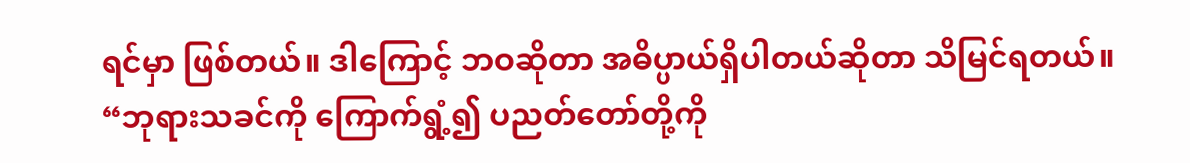ရင်မှာ ဖြစ်တယ်။ ဒါကြောင့် ဘဝဆိုတာ အဓိပ္ပာယ်ရှိပါတယ်ဆိုတာ သိမြင်ရတယ်။
“ဘုရားသခင်ကို ကြောက်ရွံ့၍ ပညတ်တော်တို့ကို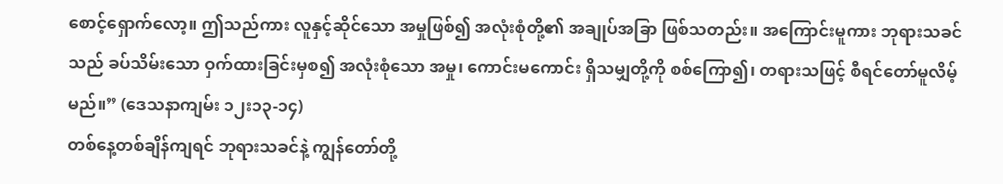စောင့်ရှောက်လော့။ ဤသည်ကား လူနှင့်ဆိုင်သော အမှုဖြစ်၍ အလုံးစုံတို့၏ အချုပ်အခြာ ဖြစ်သတည်း။ အကြောင်းမူကား ဘုရားသခင်သည် ခပ်သိမ်းသော ဝှက်ထားခြင်းမှစ၍ အလုံးစုံသော အမှု၊ ကောင်းမကောင်း ရှိသမျှတို့ကို စစ်ကြော၍၊ တရားသဖြင့် စီရင်တော်မူလိမ့်မည်။” (ဒေသနာကျမ်း ၁၂း၁၃-၁၄)
တစ်နေ့တစ်ချိန်ကျရင် ဘုရားသခင်နဲ့ ကျွန်တော်တို့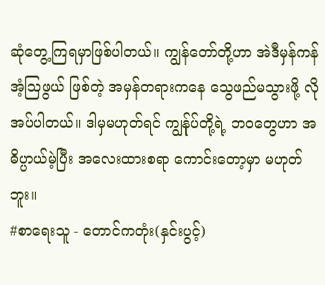ဆုံတွေ့ကြရမှာဖြစ်ပါတယ်။ ကျွန်တော်တို့ဟာ အဲဒီမှန်ကန်အံ့ဩဖွယ် ဖြစ်တဲ့ အမှန်တရားကနေ သွေဖည်မသွားဖို့ လိုအပ်ပါတယ်။ ဒါမှမဟုတ်ရင် ကျွန်ုပ်တို့ရဲ့ ဘဝတွေဟာ အဓိပ္ပာယ်မဲ့ပြီး အလေးထားစရာ ကောင်းတော့မှာ မဟုတ်ဘူး။
#စာရေးသူ - တောင်ကတုံး(နှင်းပွင့်)